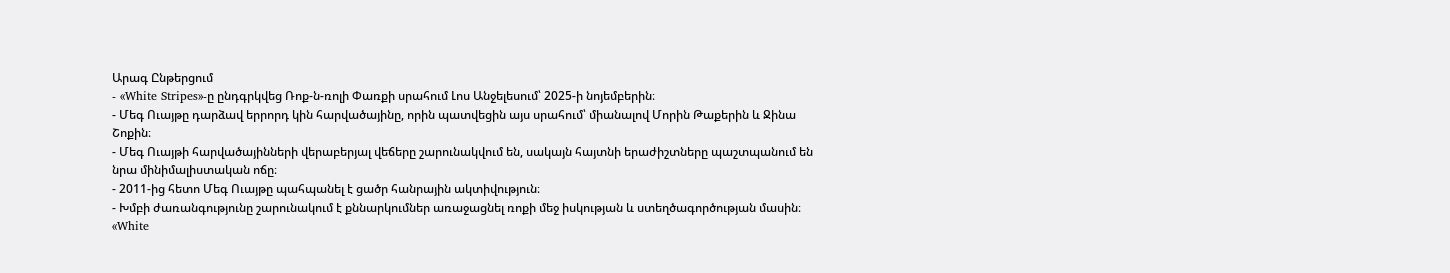Արագ Ընթերցում
- «White Stripes»-ը ընդգրկվեց Ռոք-ն-ռոլի Փառքի սրահում Լոս Անջելեսում՝ 2025-ի նոյեմբերին։
- Մեգ Ուայթը դարձավ երրորդ կին հարվածայինը, որին պատվեցին այս սրահում՝ միանալով Մորին Թաքերին և Ջինա Շոքին։
- Մեգ Ուայթի հարվածայինների վերաբերյալ վեճերը շարունակվում են, սակայն հայտնի երաժիշտները պաշտպանում են նրա մինիմալիստական ոճը։
- 2011-ից հետո Մեգ Ուայթը պահպանել է ցածր հանրային ակտիվություն։
- Խմբի ժառանգությունը շարունակում է քննարկումներ առաջացնել ռոքի մեջ իսկության և ստեղծագործության մասին։
«White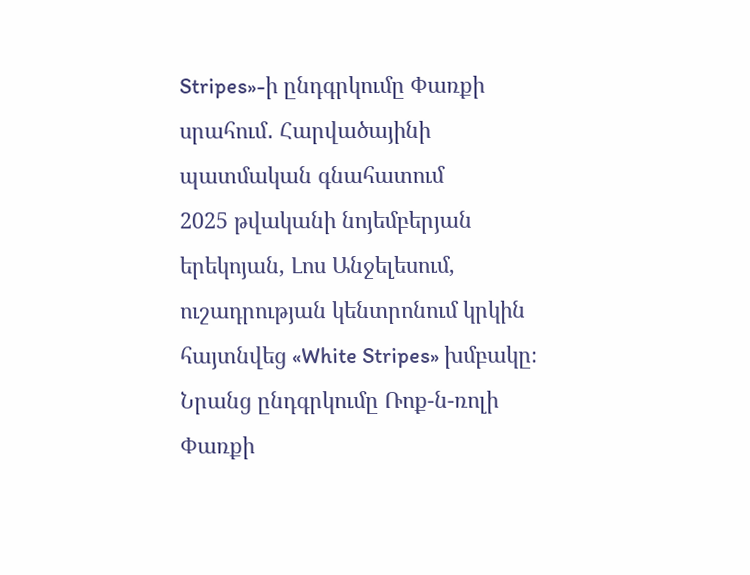Stripes»-ի ընդգրկումը Փառքի սրահում․ Հարվածայինի պատմական գնահատում
2025 թվականի նոյեմբերյան երեկոյան, Լոս Անջելեսում, ուշադրության կենտրոնում կրկին հայտնվեց «White Stripes» խմբակը։ Նրանց ընդգրկումը Ռոք-ն-ռոլի Փառքի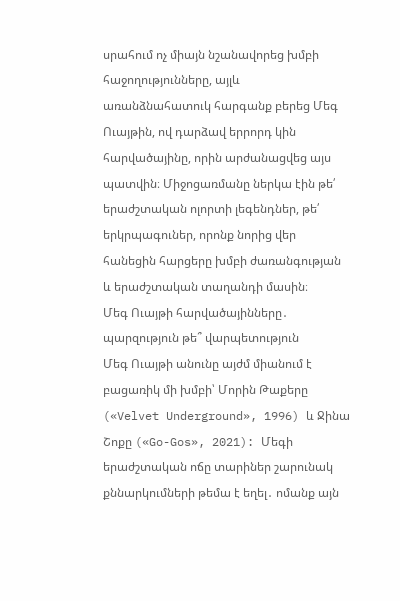սրահում ոչ միայն նշանավորեց խմբի հաջողությունները, այլև առանձնահատուկ հարգանք բերեց Մեգ Ուայթին, ով դարձավ երրորդ կին հարվածայինը, որին արժանացվեց այս պատվին։ Միջոցառմանը ներկա էին թե՛ երաժշտական ոլորտի լեգենդներ, թե՛ երկրպագուներ, որոնք նորից վեր հանեցին հարցերը խմբի ժառանգության և երաժշտական տաղանդի մասին։
Մեգ Ուայթի հարվածայինները․ պարզություն թե՞ վարպետություն
Մեգ Ուայթի անունը այժմ միանում է բացառիկ մի խմբի՝ Մորին Թաքերը («Velvet Underground», 1996) և Ջինա Շոքը («Go-Gos», 2021): Մեգի երաժշտական ոճը տարիներ շարունակ քննարկումների թեմա է եղել․ ոմանք այն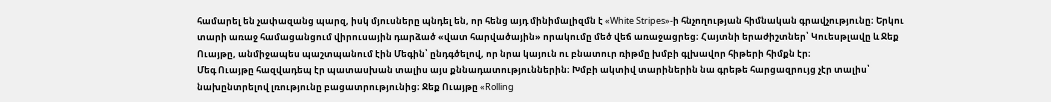համարել են չափազանց պարզ, իսկ մյուսները պնդել են, որ հենց այդ մինիմալիզմն է «White Stripes»-ի հնչողության հիմնական գրավչությունը։ Երկու տարի առաջ համացանցում վիրուսային դարձած «վատ հարվածային» որակումը մեծ վեճ առաջացրեց։ Հայտնի երաժիշտներ՝ Կուեսթլավը և Ջեք Ուայթը, անմիջապես պաշտպանում էին Մեգին՝ ընդգծելով, որ նրա կայուն ու բնատուր ռիթմը խմբի գլխավոր հիթերի հիմքն էր։
Մեգ Ուայթը հազվադեպ էր պատասխան տալիս այս քննադատություններին։ Խմբի ակտիվ տարիներին նա գրեթե հարցազրույց չէր տալիս՝ նախընտրելով լռությունը բացատրությունից։ Ջեք Ուայթը «Rolling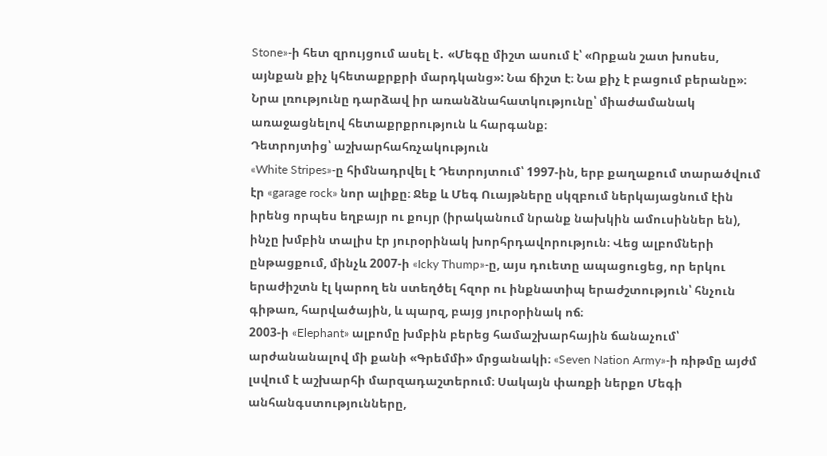Stone»-ի հետ զրույցում ասել է․ «Մեգը միշտ ասում է՝ «Որքան շատ խոսես, այնքան քիչ կհետաքրքրի մարդկանց»: Նա ճիշտ է։ Նա քիչ է բացում բերանը»։ Նրա լռությունը դարձավ իր առանձնահատկությունը՝ միաժամանակ առաջացնելով հետաքրքրություն և հարգանք։
Դետրոյտից՝ աշխարհահռչակություն
«White Stripes»-ը հիմնադրվել է Դետրոյտում՝ 1997-ին, երբ քաղաքում տարածվում էր «garage rock» նոր ալիքը։ Ջեք և Մեգ Ուայթները սկզբում ներկայացնում էին իրենց որպես եղբայր ու քույր (իրականում նրանք նախկին ամուսիններ են), ինչը խմբին տալիս էր յուրօրինակ խորհրդավորություն։ Վեց ալբոմների ընթացքում, մինչև 2007-ի «Icky Thump»-ը, այս դուետը ապացուցեց, որ երկու երաժիշտն էլ կարող են ստեղծել հզոր ու ինքնատիպ երաժշտություն՝ հնչուն գիթառ, հարվածային, և պարզ, բայց յուրօրինակ ոճ։
2003-ի «Elephant» ալբոմը խմբին բերեց համաշխարհային ճանաչում՝ արժանանալով մի քանի «Գրեմմի» մրցանակի։ «Seven Nation Army»-ի ռիթմը այժմ լսվում է աշխարհի մարզադաշտերում։ Սակայն փառքի ներքո Մեգի անհանգստությունները,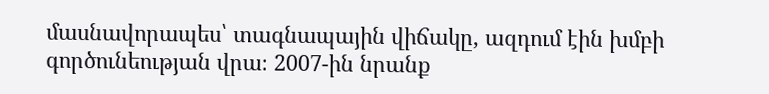մասնավորապես՝ տագնապային վիճակը, ազդում էին խմբի գործունեության վրա։ 2007-ին նրանք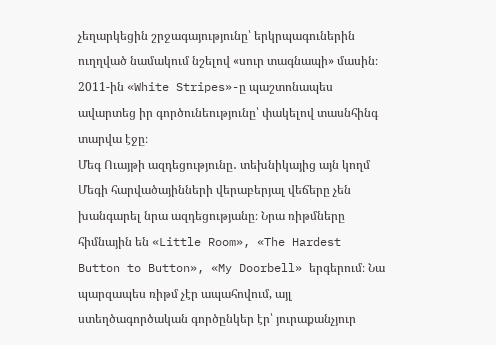չեղարկեցին շրջագայությունը՝ երկրպագուներին ուղղված նամակում նշելով «սուր տագնապի» մասին։ 2011-ին «White Stripes»-ը պաշտոնապես ավարտեց իր գործունեությունը՝ փակելով տասնհինգ տարվա էջը։
Մեգ Ուայթի ազդեցությունը․ տեխնիկայից այն կողմ
Մեգի հարվածայինների վերաբերյալ վեճերը չեն խանգարել նրա ազդեցությանը։ Նրա ռիթմները հիմնային են «Little Room», «The Hardest Button to Button», «My Doorbell» երգերում։ Նա պարզապես ռիթմ չէր ապահովում, այլ ստեղծագործական գործընկեր էր՝ յուրաքանչյուր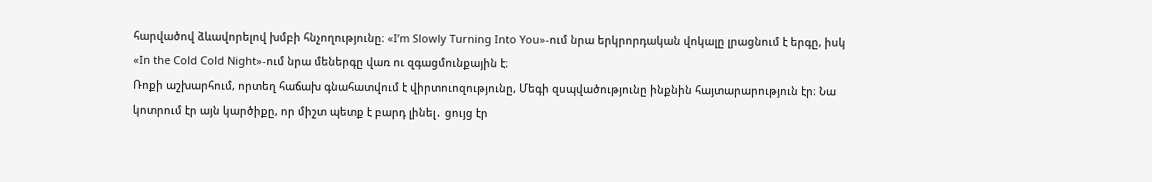հարվածով ձևավորելով խմբի հնչողությունը։ «I’m Slowly Turning Into You»-ում նրա երկրորդական վոկալը լրացնում է երգը, իսկ «In the Cold Cold Night»-ում նրա մեներգը վառ ու զգացմունքային է։
Ռոքի աշխարհում, որտեղ հաճախ գնահատվում է վիրտուոզությունը, Մեգի զսպվածությունը ինքնին հայտարարություն էր։ Նա կոտրում էր այն կարծիքը, որ միշտ պետք է բարդ լինել․ ցույց էր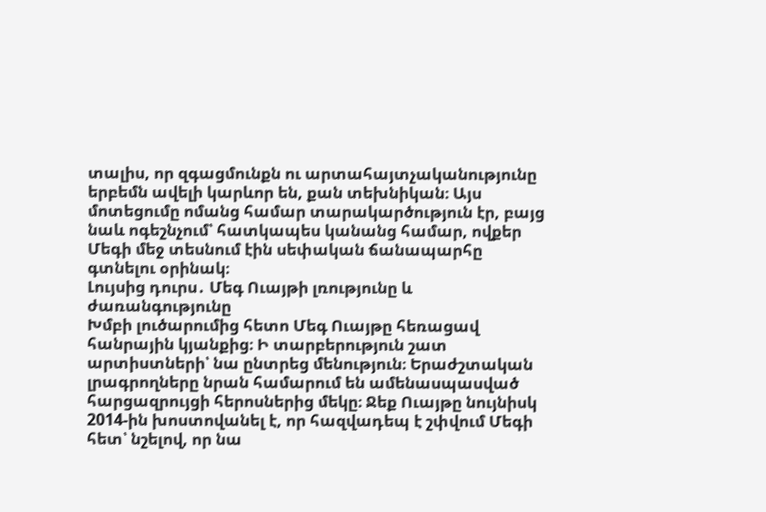տալիս, որ զգացմունքն ու արտահայտչականությունը երբեմն ավելի կարևոր են, քան տեխնիկան։ Այս մոտեցումը ոմանց համար տարակարծություն էր, բայց նաև ոգեշնչում՝ հատկապես կանանց համար, ովքեր Մեգի մեջ տեսնում էին սեփական ճանապարհը գտնելու օրինակ։
Լույսից դուրս․ Մեգ Ուայթի լռությունը և ժառանգությունը
Խմբի լուծարումից հետո Մեգ Ուայթը հեռացավ հանրային կյանքից։ Ի տարբերություն շատ արտիստների՝ նա ընտրեց մենություն։ Երաժշտական լրագրողները նրան համարում են ամենասպասված հարցազրույցի հերոսներից մեկը։ Ջեք Ուայթը նույնիսկ 2014-ին խոստովանել է, որ հազվադեպ է շփվում Մեգի հետ՝ նշելով, որ նա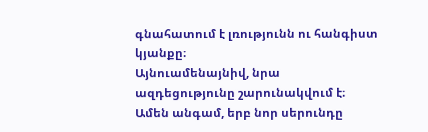գնահատում է լռությունն ու հանգիստ կյանքը։
Այնուամենայնիվ, նրա ազդեցությունը շարունակվում է։ Ամեն անգամ, երբ նոր սերունդը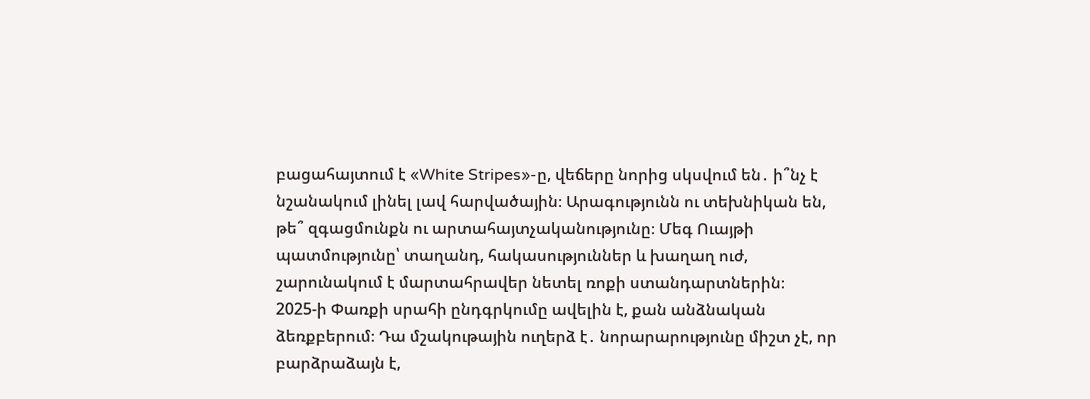բացահայտում է «White Stripes»-ը, վեճերը նորից սկսվում են․ ի՞նչ է նշանակում լինել լավ հարվածային։ Արագությունն ու տեխնիկան են, թե՞ զգացմունքն ու արտահայտչականությունը։ Մեգ Ուայթի պատմությունը՝ տաղանդ, հակասություններ և խաղաղ ուժ, շարունակում է մարտահրավեր նետել ռոքի ստանդարտներին։
2025-ի Փառքի սրահի ընդգրկումը ավելին է, քան անձնական ձեռքբերում։ Դա մշակութային ուղերձ է․ նորարարությունը միշտ չէ, որ բարձրաձայն է,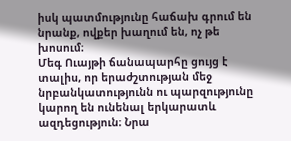իսկ պատմությունը հաճախ գրում են նրանք, ովքեր խաղում են, ոչ թե խոսում։
Մեգ Ուայթի ճանապարհը ցույց է տալիս, որ երաժշտության մեջ նրբանկատությունն ու պարզությունը կարող են ունենալ երկարատև ազդեցություն։ Նրա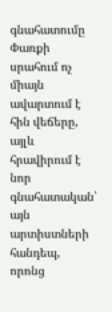գնահատումը Փառքի սրահում ոչ միայն ավարտում է հին վեճերը, այլև հրավիրում է նոր գնահատական՝ այն արտիստների հանդեպ, որոնց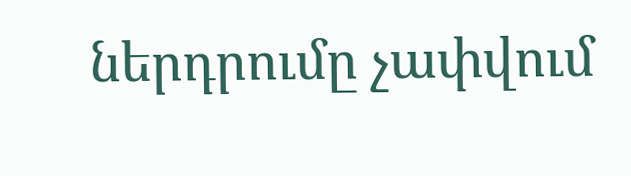ներդրումը չափվում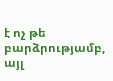է ոչ թե բարձրությամբ, այլ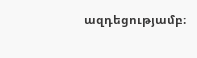ազդեցությամբ։